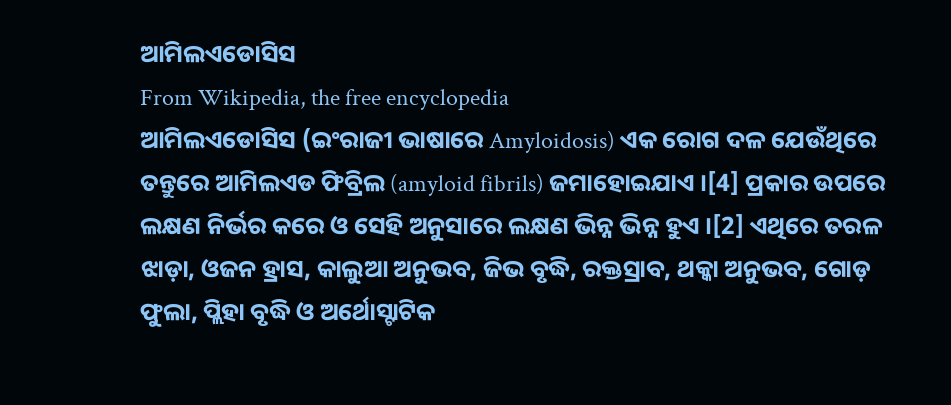ଆମିଲଏଡୋସିସ
From Wikipedia, the free encyclopedia
ଆମିଲଏଡୋସିସ (ଇଂରାଜୀ ଭାଷାରେ Amyloidosis) ଏକ ରୋଗ ଦଳ ଯେଉଁଥିରେ ତନ୍ତୁରେ ଆମିଲଏଡ ଫିବ୍ରିଲ (amyloid fibrils) ଜମାହୋଇଯାଏ ।[4] ପ୍ରକାର ଉପରେ ଲକ୍ଷଣ ନିର୍ଭର କରେ ଓ ସେହି ଅନୁସାରେ ଲକ୍ଷଣ ଭିନ୍ନ ଭିନ୍ନ ହୁଏ ।[2] ଏଥିରେ ତରଳ ଝାଡ଼ା, ଓଜନ ହ୍ରାସ, କାଲୁଆ ଅନୁଭବ, ଜିଭ ବୃଦ୍ଧି, ରକ୍ତସ୍ରାବ, ଥକ୍କା ଅନୁଭବ, ଗୋଡ଼ ଫୁଲା, ପ୍ଲିହା ବୃଦ୍ଧି ଓ ଅର୍ଥୋସ୍ଟାଟିକ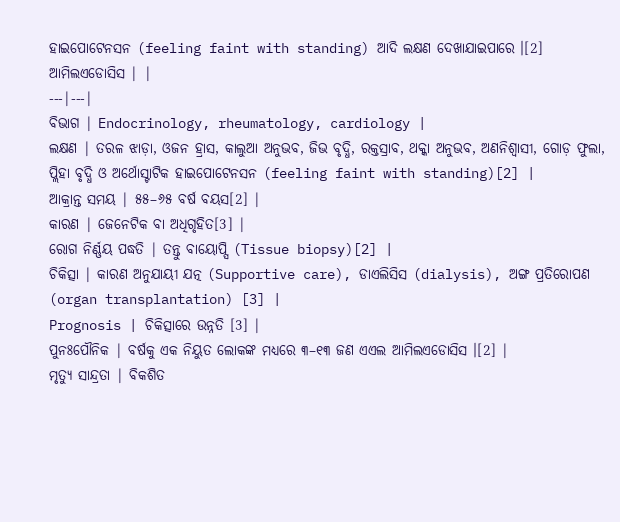ହାଇପୋଟେନସନ (feeling faint with standing) ଆଦି ଲକ୍ଷଣ ଦେଖାଯାଇପାରେ ।[2]
ଆମିଲଏଡୋସିସ | |
---|---|
ବିଭାଗ | Endocrinology, rheumatology, cardiology |
ଲକ୍ଷଣ | ତରଳ ଝାଡ଼ା, ଓଜନ ହ୍ରାସ, କାଲୁଆ ଅନୁଭବ, ଜିଭ ବୃଦ୍ଧି, ରକ୍ତସ୍ରାବ, ଥକ୍କା ଅନୁଭବ, ଅଣନିଶ୍ୱାସୀ, ଗୋଡ଼ ଫୁଲା, ପ୍ଲିହା ବୃଦ୍ଧି ଓ ଅର୍ଥୋସ୍ଟାଟିକ ହାଇପୋଟେନସନ (feeling faint with standing)[2] |
ଆକ୍ରାନ୍ତ ସମୟ | ୫୫–୬୫ ବର୍ଷ ବୟସ[2] |
କାରଣ | ଜେନେଟିକ ବା ଅଧିଗୃହିତ[3] |
ରୋଗ ନିର୍ଣ୍ଣୟ ପଦ୍ଧତି | ତନ୍ତୁ ବାୟୋପ୍ସି (Tissue biopsy)[2] |
ଚିକିତ୍ସା | କାରଣ ଅନୁଯାୟୀ ଯତ୍ନ (Supportive care), ଡାଏଲିସିସ (dialysis), ଅଙ୍ଗ ପ୍ରତିରୋପଣ (organ transplantation) [3] |
Prognosis | ଚିକିତ୍ସାରେ ଉନ୍ନତି [3] |
ପୁନଃପୌନିକ | ବର୍ଷକୁ ଏକ ନିୟୁତ ଲୋକଙ୍କ ମଧ୍ୟରେ ୩–୧୩ ଜଣ ଏଏଲ ଆମିଲଏଡୋସିସ ।[2] |
ମୃତ୍ୟୁ ସାନ୍ଦ୍ରତା | ବିକଶିତ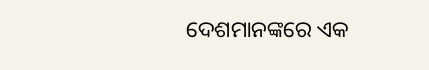ଦେଶମାନଙ୍କରେ ଏକ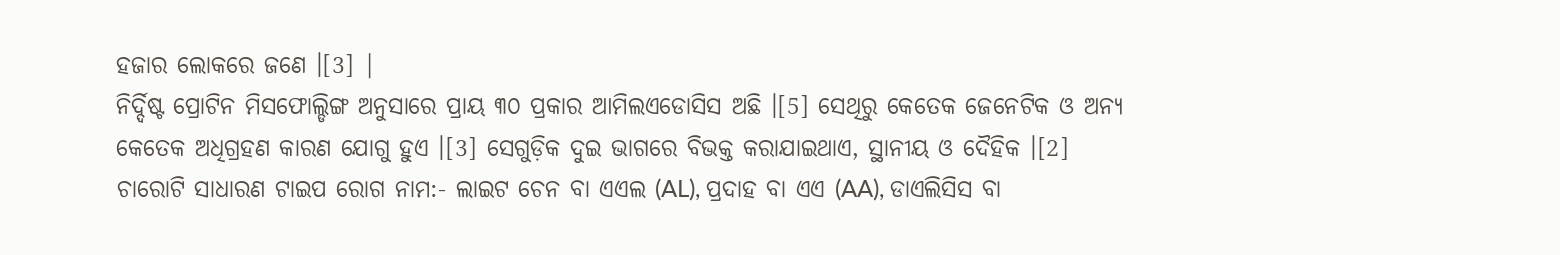ହଜାର ଲୋକରେ ଜଣେ ।[3] |
ନିର୍ଦ୍ଦିଷ୍ଟ ପ୍ରୋଟିନ ମିସଫୋଲ୍ଡିଙ୍ଗ ଅନୁସାରେ ପ୍ରାୟ ୩୦ ପ୍ରକାର ଆମିଲଏଡୋସିସ ଅଛି ।[5] ସେଥିରୁ କେତେକ ଜେନେଟିକ ଓ ଅନ୍ୟ କେତେକ ଅଧିଗ୍ରହଣ କାରଣ ଯୋଗୁ ହୁଏ ।[3] ସେଗୁଡ଼ିକ ଦୁଇ ଭାଗରେ ବିଭକ୍ତ କରାଯାଇଥାଏ, ସ୍ଥାନୀୟ ଓ ଦୈହିକ ।[2] ଚାରୋଟି ସାଧାରଣ ଟାଇପ ରୋଗ ନାମ:- ଲାଇଟ ଚେନ ବା ଏଏଲ (AL), ପ୍ରଦାହ ବା ଏଏ (AA), ଡାଏଲିସିସ ବା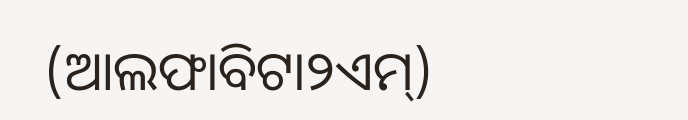(ଆଲଫାବିଟା୨ଏମ୍)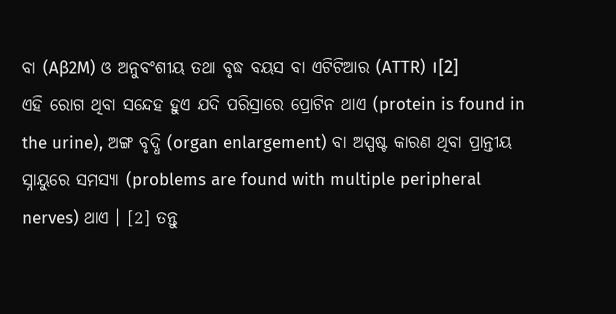ବା (Aβ2M) ଓ ଅନୁବଂଶୀୟ ତଥା ବୃଦ୍ଧ ବୟସ ବା ଏଟିଟିଆର (ATTR) ।[2]
ଏହି ରୋଗ ଥିବା ସନ୍ଦେହ ହୁଏ ଯଦି ପରିସ୍ରାରେ ପ୍ରୋଟିନ ଥାଏ (protein is found in the urine), ଅଙ୍ଗ ବୃଦ୍ଧି (organ enlargement) ବା ଅସ୍ପଷ୍ଟ କାରଣ ଥିବା ପ୍ରାନ୍ତୀୟ ସ୍ନାୟୁରେ ସମସ୍ୟା (problems are found with multiple peripheral nerves) ଥାଏ । [2] ତନ୍ତୁ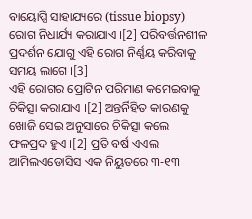ବାୟୋପ୍ସି ସାହାଯ୍ୟରେ (tissue biopsy) ରୋଗ ନିଧାର୍ଯ୍ୟ କରାଯାଏ ।[2] ପରିବର୍ତ୍ତନଶୀଳ ପ୍ରଦର୍ଶନ ଯୋଗୁ ଏହି ରୋଗ ନିର୍ଣ୍ଣୟ କରିବାକୁ ସମୟ ଲାଗେ ।[3]
ଏହି ରୋଗର ପ୍ରୋଟିନ ପରିମାଣ କମେଇବାକୁ ଚିକିତ୍ସା କରାଯାଏ ।[2] ଅନ୍ତର୍ନିହିତ କାରଣକୁ ଖୋଜି ସେଇ ଅନୁସାରେ ଚିକିତ୍ସା କଲେ ଫଳପ୍ରଦ ହୁଏ ।[2] ପ୍ରତି ବର୍ଷ ଏଏଲ ଆମିଲଏଡୋସିସ ଏକ ନିୟୁତରେ ୩-୧୩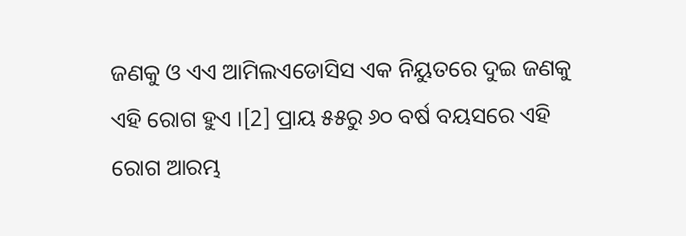ଜଣକୁ ଓ ଏଏ ଆମିଲଏଡୋସିସ ଏକ ନିୟୁତରେ ଦୁଇ ଜଣକୁ ଏହି ରୋଗ ହୁଏ ।[2] ପ୍ରାୟ ୫୫ରୁ ୬୦ ବର୍ଷ ବୟସରେ ଏହି ରୋଗ ଆରମ୍ଭ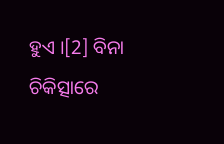ହୁଏ ।[2] ବିନା ଚିକିତ୍ସାରେ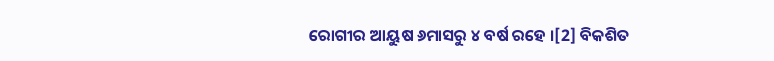ରୋଗୀର ଆୟୁଷ ୬ମାସରୁ ୪ ବର୍ଷ ରହେ ।[2] ବିକଶିତ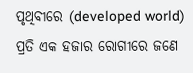ପୃଥିବୀରେ (developed world) ପ୍ରତି ଏକ ହଜାର ରୋଗୀରେ ଜଣେ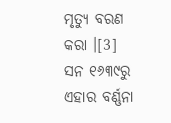ମୃତ୍ୟୁ ବରଣ କରା ।[3] ସନ ୧୬୩୯ରୁ ଏହାର ବର୍ଣ୍ଣନା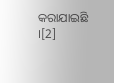କରାଯାଇଛି ।[2]